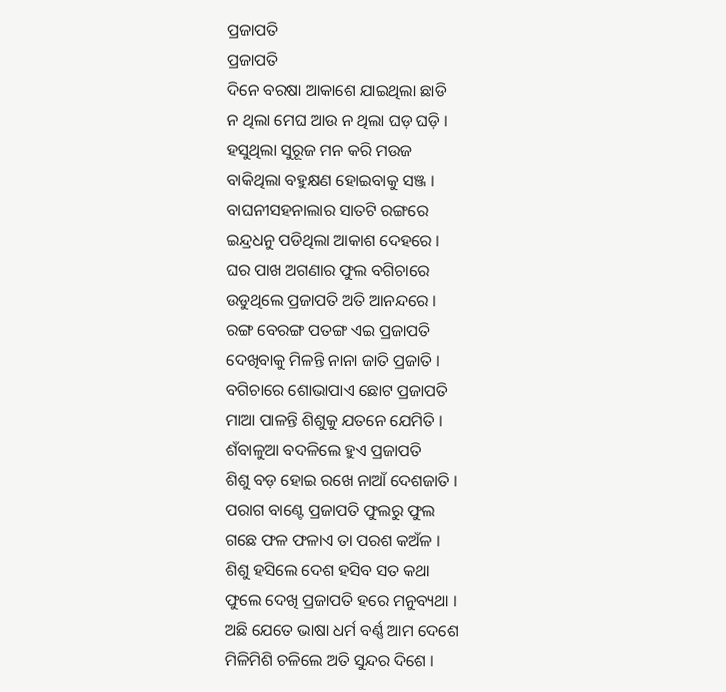ପ୍ରଜାପତି
ପ୍ରଜାପତି
ଦିନେ ବରଷା ଆକାଶେ ଯାଇଥିଲା ଛାଡି
ନ ଥିଲା ମେଘ ଆଉ ନ ଥିଲା ଘଡ଼ ଘଡ଼ି ।
ହସୁଥିଲା ସୁରୂଜ ମନ କରି ମଉଜ
ବାକିଥିଲା ବହୁକ୍ଷଣ ହୋଇବାକୁ ସଞ୍ଜ ।
ବାଘନୀସହନାଲାର ସାତଟି ରଙ୍ଗରେ
ଇନ୍ଦ୍ରଧନୁ ପଡିଥିଲା ଆକାଶ ଦେହରେ ।
ଘର ପାଖ ଅଗଣାର ଫୁଲ ବଗିଚାରେ
ଉଡୁଥିଲେ ପ୍ରଜାପତି ଅତି ଆନନ୍ଦରେ ।
ରଙ୍ଗ ବେରଙ୍ଗ ପତଙ୍ଗ ଏଇ ପ୍ରଜାପତି
ଦେଖିବାକୁ ମିଳନ୍ତି ନାନା ଜାତି ପ୍ରଜାତି ।
ବଗିଚାରେ ଶୋଭାପାଏ ଛୋଟ ପ୍ରଜାପତି
ମାଆ ପାଳନ୍ତି ଶିଶୁକୁ ଯତନେ ଯେମିତି ।
ଶଁବାଳୁଆ ବଦଳିଲେ ହୁଏ ପ୍ରଜାପତି
ଶିଶୁ ବଡ଼ ହୋଇ ରଖେ ନାଆଁ ଦେଶଜାତି ।
ପରାଗ ବାଣ୍ଟେ ପ୍ରଜାପତି ଫୁଲରୁ ଫୁଲ
ଗଛେ ଫଳ ଫଳାଏ ତା ପରଶ କଅଁଳ ।
ଶିଶୁ ହସିଲେ ଦେଶ ହସିବ ସତ କଥା
ଫୁଲେ ଦେଖି ପ୍ରଜାପତି ହରେ ମନୁବ୍ୟଥା ।
ଅଛି ଯେତେ ଭାଷା ଧର୍ମ ବର୍ଣ୍ଣ ଆମ ଦେଶେ
ମିଳିମିଶି ଚଳିଲେ ଅତି ସୁନ୍ଦର ଦିଶେ ।